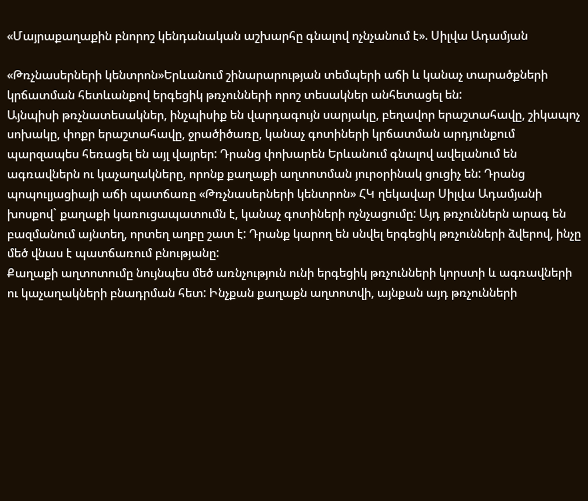«Մայրաքաղաքին բնորոշ կենդանական աշխարհը գնալով ոչնչանում է». Սիլվա Ադամյան

«Թռչնասերների կենտրոն»Երևանում շինարարության տեմպերի աճի և կանաչ տարածքների կրճատման հետևանքով երգեցիկ թռչունների որոշ տեսակներ անհետացել են:
Այնպիսի թռչնատեսակներ, ինչպիսիք են վարդագույն սարյակը, բեղավոր երաշտահավը, շիկապոչ սոխակը, փոքր երաշտահավը, ջրածիծառը, կանաչ գոտիների կրճատման արդյունքում պարզապես հեռացել են այլ վայրեր: Դրանց փոխարեն Երևանում գնալով ավելանում են ագռավներն ու կաչաղակները, որոնք քաղաքի աղտոտման յուրօրինակ ցուցիչ են: Դրանց պոպուլյացիայի աճի պատճառը «Թռչնասերների կենտրոն» ՀԿ ղեկավար Սիլվա Ադամյանի խոսքով` քաղաքի կառուցապատումն է, կանաչ գոտիների ոչնչացումը: Այդ թռչուններն արագ են բազմանում այնտեղ, որտեղ աղբը շատ է: Դրանք կարող են սնվել երգեցիկ թռչունների ձվերով, ինչը մեծ վնաս է պատճառում բնությանը:
Քաղաքի աղտոտումը նույնպես մեծ առնչություն ունի երգեցիկ թռչունների կորստի և ագռավների ու կաչաղակների բնադրման հետ: Ինչքան քաղաքն աղտոտվի, այնքան այդ թռչունների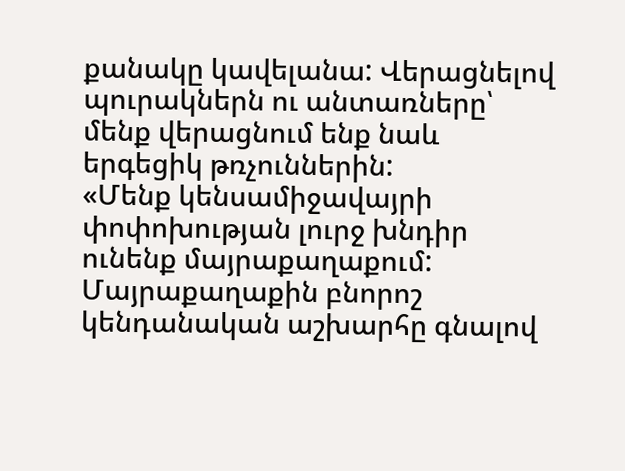քանակը կավելանա: Վերացնելով պուրակներն ու անտառները՝ մենք վերացնում ենք նաև երգեցիկ թռչուններին:
«Մենք կենսամիջավայրի փոփոխության լուրջ խնդիր ունենք մայրաքաղաքում: Մայրաքաղաքին բնորոշ կենդանական աշխարհը գնալով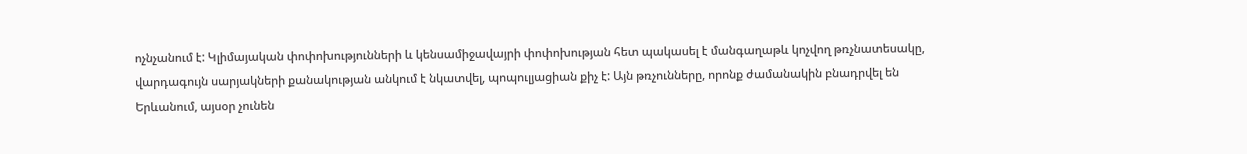ոչնչանում է: Կլիմայական փոփոխությունների և կենսամիջավայրի փոփոխության հետ պակասել է մանգաղաթև կոչվող թռչնատեսակը, վարդագույն սարյակների քանակության անկում է նկատվել, պոպուլյացիան քիչ է: Այն թռչունները, որոնք ժամանակին բնադրվել են Երևանում, այսօր չունեն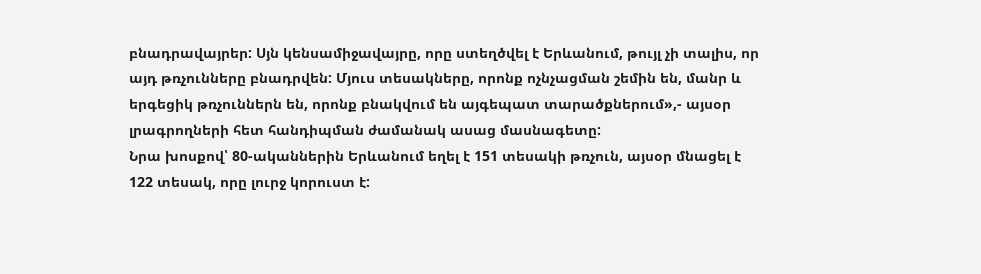բնադրավայրեր: Սյն կենսամիջավայրը, որը ստեղծվել է Երևանում, թույլ չի տալիս, որ այդ թռչունները բնադրվեն: Մյուս տեսակները, որոնք ոչնչացման շեմին են, մանր և երգեցիկ թռչուններն են, որոնք բնակվում են այգեպատ տարածքներում»,- այսօր լրագրողների հետ հանդիպման ժամանակ ասաց մասնագետը:
Նրա խոսքով՝ 80-ականներին Երևանում եղել է 151 տեսակի թռչուն, այսօր մնացել է 122 տեսակ, որը լուրջ կորուստ է: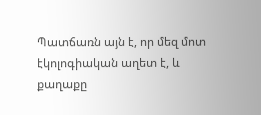Պատճառն այն է, որ մեզ մոտ էկոլոգիական աղետ է, և քաղաքը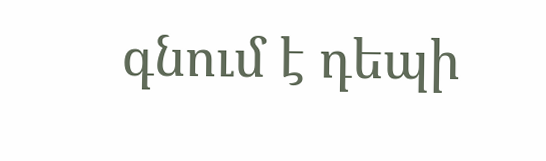գնում է դեպի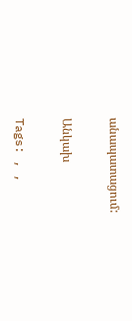անապատացում:

Անկախ

Tags: , ,